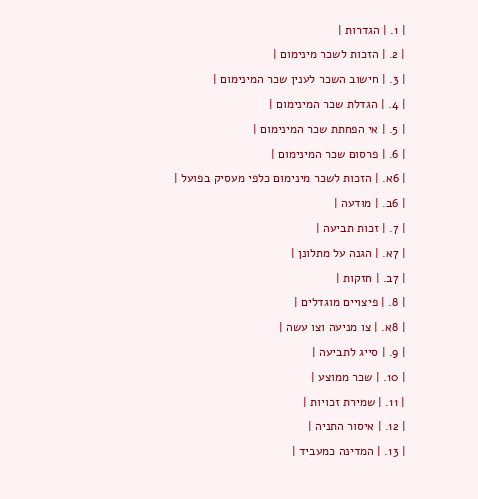| 1. | הגדרות |
| 2. | הזכות לשכר מינימום |
| 3. | חישוב השכר לענין שכר המינימום |
| 4. | הגדלת שכר המינימום |
| 5. | אי הפחתת שכר המינימום |
| 6. | פרסום שכר המינימום |
| 6א. | הזכות לשכר מינימום כלפי מעסיק בפועל |
| 6ב. | מודעה |
| 7. | זכות תביעה |
| 7א. | הגנה על מתלונן |
| 7ב. | חזקות |
| 8. | פיצויים מוגדלים |
| 8א. | צו מניעה וצו עשה |
| 9. | סייג לתביעה |
| 10. | שכר ממוצע |
| 11. | שמירת זכויות |
| 12. | איסור התניה |
| 13. | המדינה כמעביד |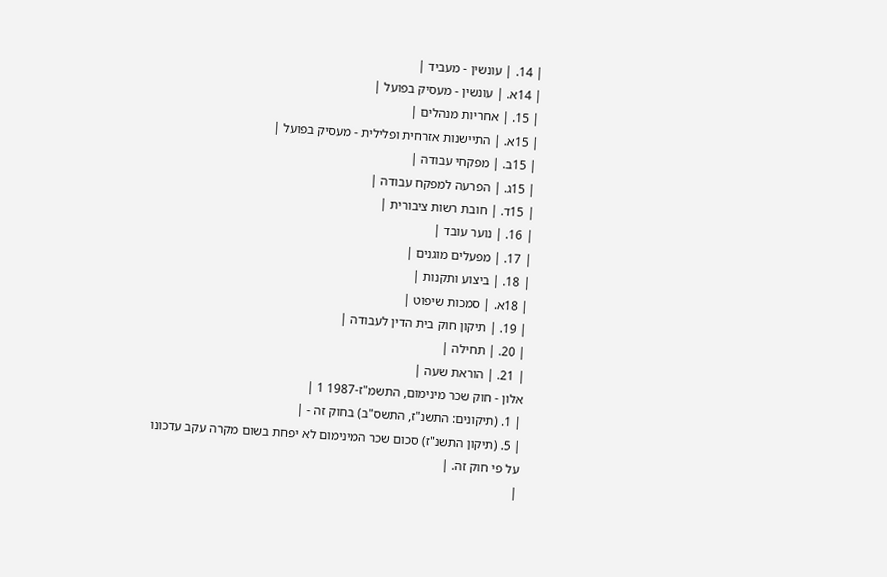| 14. | עונשין - מעביד |
| 14א. | עונשין - מעסיק בפועל |
| 15. | אחריות מנהלים |
| 15א. | התיישנות אזרחית ופלילית - מעסיק בפועל |
| 15ב. | מפקחי עבודה |
| 15ג. | הפרעה למפקח עבודה |
| 15ד. | חובת רשות ציבורית |
| 16. | נוער עובד |
| 17. | מפעלים מוגנים |
| 18. | ביצוע ותקנות |
| 18א. | סמכות שיפוט |
| 19. | תיקון חוק בית הדין לעבודה |
| 20. | תחילה |
| 21. | הוראת שעה |
אלון - חוק שכר מינימום, התשמ"ז-1987 1 |
| 1. (תיקונים: התשנ"ז, התשס"ב) בחוק זה - |
| 5. (תיקון התשנ"ז) סכום שכר המינימום לא יפחת בשום מקרה עקב עדכונו על פי חוק זה. |
|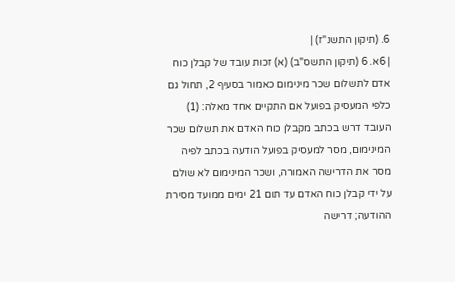6. (תיקון התשנ"ז) |
| 6א. 6 (תיקון התשס"ב) (א) זכות עובד של קבלן כוח אדם לתשלום שכר מינימום כאמור בסעיף 2, תחול גם כלפי המעסיק בפועל אם התקיים אחד מאלה: (1) העובד דרש בכתב מקבלן כוח האדם את תשלום שכר המינימום, מסר למעסיק בפועל הודעה בכתב לפיה מסר את הדרישה האמורה, ושכר המינימום לא שולם על ידי קבלן כוח האדם עד תום 21 ימים ממועד מסירת ההודעה; דרישה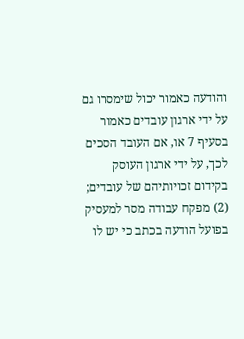והודעה כאמור יכול שימסרו גם על ידי ארגון עובדים כאמור בסעיף 7 או, אם העובד הסכים לכך, על ידי ארגון העוסק בקידום זכויותיהם של עובדים; (2) מפקח עבודה מסר למעסיק בפועל הודעה בכתב כי יש לו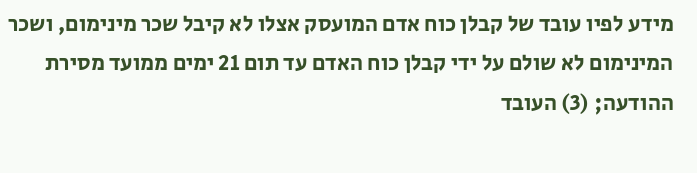מידע לפיו עובד של קבלן כוח אדם המועסק אצלו לא קיבל שכר מינימום, ושכר המינימום לא שולם על ידי קבלן כוח האדם עד תום 21 ימים ממועד מסירת ההודעה; (3) העובד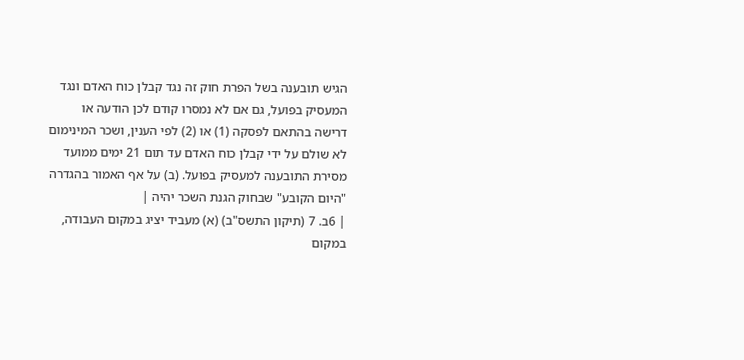הגיש תובענה בשל הפרת חוק זה נגד קבלן כוח האדם ונגד המעסיק בפועל, גם אם לא נמסרו קודם לכן הודעה או דרישה בהתאם לפסקה (1) או (2) לפי הענין, ושכר המינימום לא שולם על ידי קבלן כוח האדם עד תום 21 ימים ממועד מסירת התובענה למעסיק בפועל. (ב) על אף האמור בהגדרה "היום הקובע" שבחוק הגנת השכר יהיה |
| 6ב. 7 (תיקון התשס"ב) (א) מעביד יציג במקום העבודה, במקום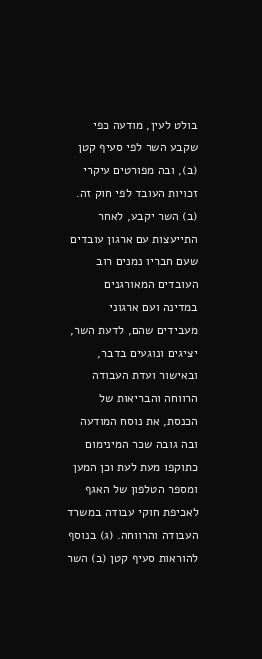בולט לעין, מודעה כפי שקבע השר לפי סעיף קטן (ב), ובה מפורטים עיקרי זכויות העובד לפי חוק זה. (ב) השר יקבע, לאחר התייעצות עם ארגון עובדים שעם חבריו נמנים רוב העובדים המאורגנים במדינה ועם ארגוני מעבידים שהם, לדעת השר, יציגים ונוגעים בדבר, ובאישור ועדת העבודה הרווחה והבריאות של הכנסת, את נוסח המודעה ובה גובה שכר המינימום כתוקפו מעת לעת וכן המען ומספר הטלפון של האגף לאכיפת חוקי עבודה במשרד העבודה והרווחה. (ג) בנוסף להוראות סעיף קטן (ב) השר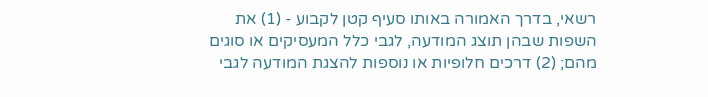רשאי, בדרך האמורה באותו סעיף קטן לקבוע - (1) את השפות שבהן תוצג המודעה, לגבי כלל המעסיקים או סוגים מהם; (2) דרכים חלופיות או נוספות להצגת המודעה לגבי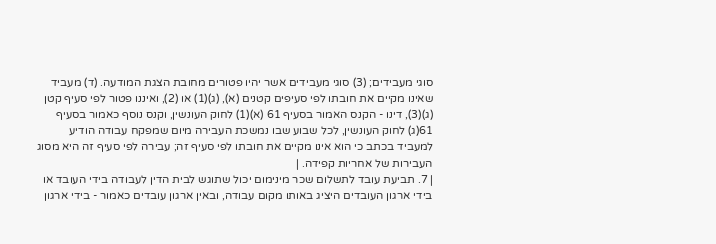סוגי מעבידים; (3) סוגי מעבידים אשר יהיו פטורים מחובת הצגת המודעה. (ד) מעביד שאינו מקיים את חובתו לפי סעיפים קטנים (א), (ג)(1) או (2), ואיננו פטור לפי סעיף קטן (ג)(3), דינו - הקנס האמור בסעיף 61 (א)(1) לחוק העונשין, וקנס נוסף כאמור בסעיף 61(ג) לחוק העונשין, לכל שבוע שבו נמשכת העבירה מיום שמפקח עבודה הודיע למעביד בכתב כי הוא אינו מקיים את חובתו לפי סעיף זה; עבירה לפי סעיף זה היא מסוג העבירות של אחריות קפידה. |
| 7. תביעת עובד לתשלום שכר מינימום יכול שתוגש לבית הדין לעבודה בידי העובד או בידי ארגון העובדים היציג באותו מקום עבודה, ובאין ארגון עובדים כאמור - בידי ארגון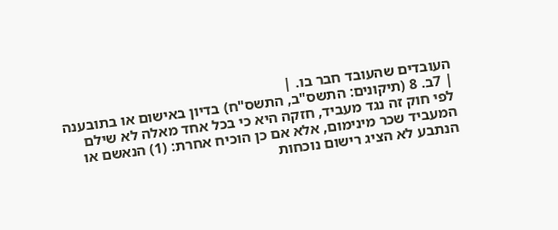העובדים שהעובד חבר בו. |
| 7ב. 8 (תיקונים: התשס"ב, התשס"ח) בדיון באישום או בתובענה לפי חוק זה נגד מעביד, חזקה היא כי בכל אחד מאלה לא שילם המעביד שכר מינימום, אלא אם כן הוכיח אחרת: (1) הנאשם או הנתבע לא הציג רישום נוכחות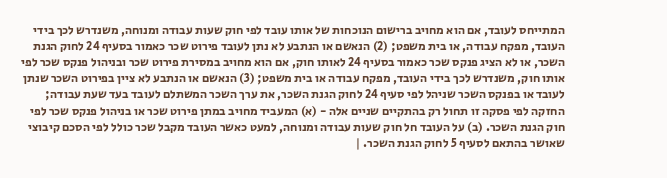המתייחס לעובד, אם הוא מחויב ברישום הנוכחות של אותו עובד לפי חוק שעות עבודה ומנוחה, משנדרש לכך בידי העובד, מפקח עבודה, או בית משפט; (2) הנאשם או הנתבע לא נתן לעובד פירוט שכר כאמור בסעיף 24 לחוק הגנת השכר, או לא הציג פנקס שכר כאמור בסעיף 24 לאותו חוק, אם הוא מחויב במסירת פירוט שכר ובניהול פנקס שכר לפי אותו חוק, משנדרש לכך בידי העובד, מפקח עבודה או בית משפט; (3) הנאשם או הנתבע לא ציין בפירוט השכר שנתן לעובד או בפנקס השכר שניהל לפי סעיף 24 לחוק הגנת השכר, את ערך השכר המשתלם לעובד בעד שעת עבודה; החזקה לפי פסקה זו תחול רק בהתקיים שניים אלה - (א) המעביד מחויב במתן פירוט שכר או בניהול פנקס שכר לפי חוק הגנת השכר. (ב) על העובד חל חוק שעות עבודה ומנוחה, למעט כאשר העובד מקבל שכר כולל לפי הסכם קיבוצי שאושר בהתאם לסעיף 5 לחוק הגנת השכר. |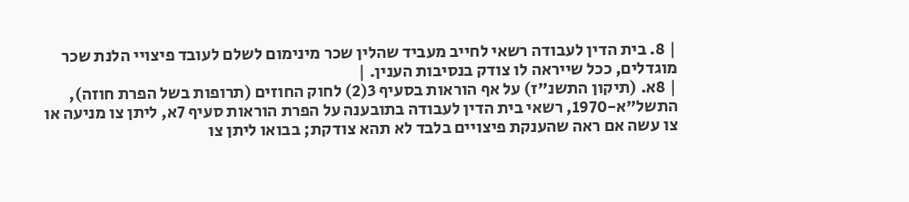| 8. בית הדין לעבודה רשאי לחייב מעביד שהלין שכר מינימום לשלם לעובד פיצויי הלנת שכר מוגדלים, ככל שייראה לו צודק בנסיבות הענין. |
| 8א. (תיקון התשנ"ז) על אף הוראות בסעיף 3(2) לחוק החוזים (תרופות בשל הפרת חוזה), התשל"א-1970, רשאי בית הדין לעבודה בתובענה על הפרת הוראות סעיף 7א, ליתן צו מניעה או צו עשה אם ראה שהענקת פיצויים בלבד לא תהא צודקת; בבואו ליתן צו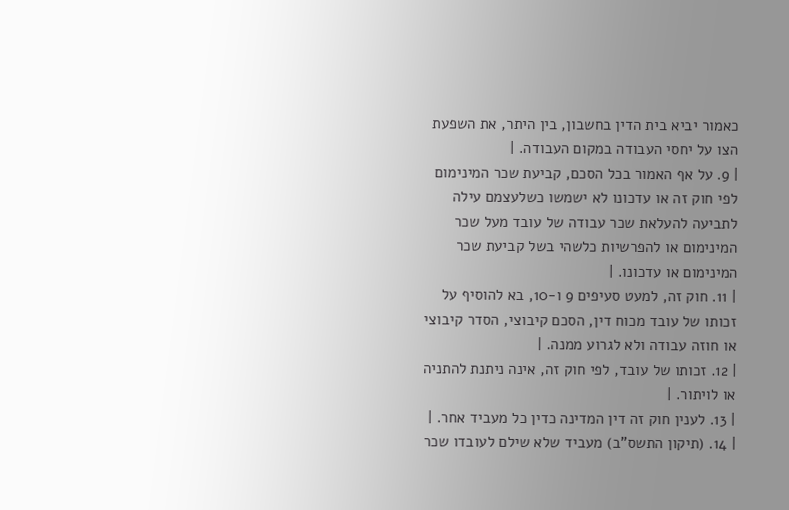כאמור יביא בית הדין בחשבון, בין היתר, את השפעת הצו על יחסי העבודה במקום העבודה. |
| 9. על אף האמור בכל הסכם, קביעת שכר המינימום לפי חוק זה או עדכונו לא ישמשו כשלעצמם עילה לתביעה להעלאת שכר עבודה של עובד מעל שכר המינימום או להפרשיות כלשהי בשל קביעת שכר המינימום או עדכונו. |
| 11. חוק זה, למעט סעיפים 9 ו-10, בא להוסיף על זכותו של עובד מכוח דין, הסכם קיבוצי, הסדר קיבוצי או חוזה עבודה ולא לגרוע ממנה. |
| 12. זכותו של עובד, לפי חוק זה, אינה ניתנת להתניה או לויתור. |
| 13. לענין חוק זה דין המדינה כדין כל מעביד אחר. |
| 14. (תיקון התשס"ב) מעביד שלא שילם לעובדו שכר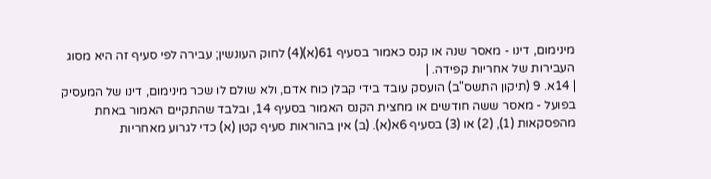מינימום, דינו - מאסר שנה או קנס כאמור בסעיף 61(א)(4) לחוק העונשין; עבירה לפי סעיף זה היא מסוג העבירות של אחריות קפידה. |
| 14א. 9 (תיקון התשס"ב) הועסק עובד בידי קבלן כוח אדם, ולא שולם לו שכר מינימום, דינו של המעסיק בפועל - מאסר ששה חודשים או מחצית הקנס האמור בסעיף 14, ובלבד שהתקיים האמור באחת מהפסקאות (1), (2) או (3) בסעיף 6א(א). (ב) אין בהוראות סעיף קטן (א) כדי לגרוע מאחריות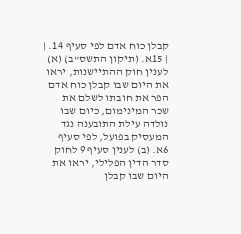קבלן כוח אדם לפי סעיף 14. |
| 15א. (תיקון התשס"ב) (א) לענין חוק ההתיישנות, יראו את היום שבו קבלן כוח אדם הפר את חובתו לשלם את שכר המינימום, כיום שבו נולדה עילת התובענה נגד המעסיק בפועל, לפי סעיף 6א. (ב) לענין סעיף 9 לחוק סדר הדין הפלילי, יראו את היום שבו קבלן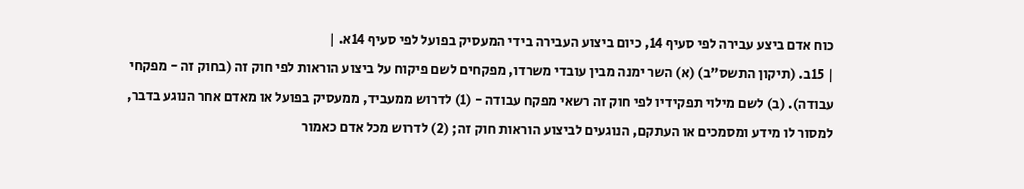כוח אדם ביצע עבירה לפי סעיף 14, כיום ביצוע העבירה בידי המעסיק בפועל לפי סעיף 14א. |
| 15ב. (תיקון התשס"ב) (א) השר ימנה מבין עובדי משרדו, מפקחים לשם פיקוח על ביצוע הוראות לפי חוק זה (בחוק זה - מפקחי עבודה). (ב) לשם מילוי תפקידיו לפי חוק זה רשאי מפקח עבודה - (1) לדרוש ממעביד, ממעסיק בפועל או מאדם אחר הנוגע בדבר, למסור לו מידע ומסמכים או העתקם, הנוגעים לביצוע הוראות חוק זה; (2) לדרוש מכל אדם כאמור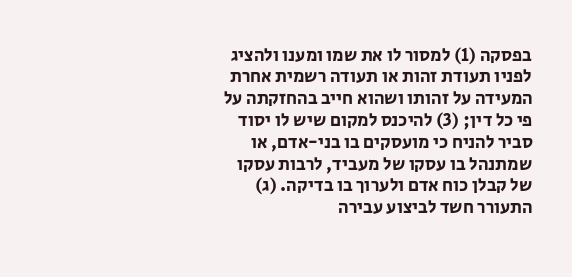בפסקה (1) למסור לו את שמו ומענו ולהציג לפניו תעודת זהות או תעודה רשמית אחרת המעידה על זהותו ושהוא חייב בהחזקתה על פי כל דין; (3) להיכנס למקום שיש לו יסוד סביר להניח כי מועסקים בו בני-אדם, או שמתנהל בו עסקו של מעביד, לרבות עסקו של קבלן כוח אדם ולערוך בו בדיקה. (ג) התעורר חשד לביצוע עבירה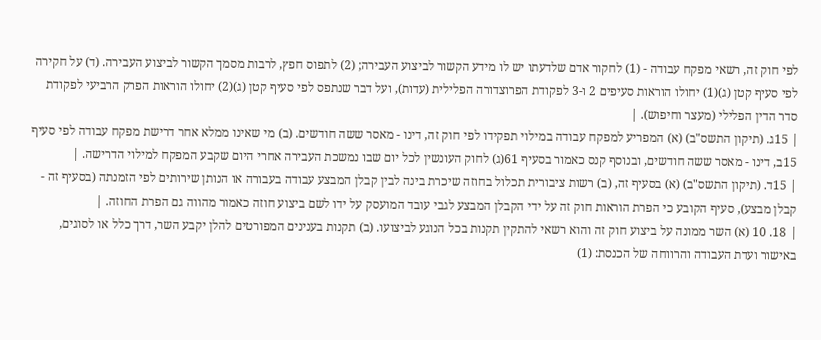לפי חוק זה, רשאי מפקח עבודה - (1) לחקור אדם שלדעתו יש לו מידע הקשור לביצוע העבירה; (2) לתפוס חפץ, לרבות מסמך הקשור לביצוע העבירה. (ד) על חקירה לפי סעיף קטן (ג)(1) יחולו הוראות סעיפים 2 ו-3 לפקודת הפרוצדורה הפלילית (עדות), ועל דבר שנתפס לפי סעיף קטן (ג)(2) יחולו הוראות הפרק הרביעי לפקודת סדר הדין הפלילי (מעצר וחיפוש). |
| 15ג. (תיקון התשס"ב) (א) המפריע למפקח עבודה במילוי תפקידו לפי חוק זה, דינו - מאסר ששה חודשים. (ב) מי שאינו ממלא אחר דרישת מפקח עבודה לפי סעיף 15ב, דינו - מאסר ששה חודשים, ובנוסף קנס כאמור בסעיף 61(ג) לחוק העונשין לכל יום שבו נמשכת העבירה אחרי היום שקבע המפקח למילוי הדרישה. |
| 15ד. (תיקון התשס"ב) (א) בסעיף זה, (ב) רשות ציבורית תכלול בחוזה שיכרת בינה לבין קבלן המבצע עבודה בעבורה או הנותן שירותים לפי הזמנתה (בסעיף זה - קבלן מבצע), סעיף הקובע כי הפרת הוראות חוק זה על ידי הקבלן המבצע לגבי עובד המועסק על ידו לשם ביצוע חוזה כאמור מהווה גם הפרת החוזה. |
| 18. 10 (א) השר ממונה על ביצוע חוק זה והוא רשאי להתקין תקנות בכל הנוגע לביצועו. (ב) תקנות בענינים המפורטים להלן יקבע השר, דרך כלל או לסוגים, באישור ועדת העבודה והרווחה של הכנסת: (1)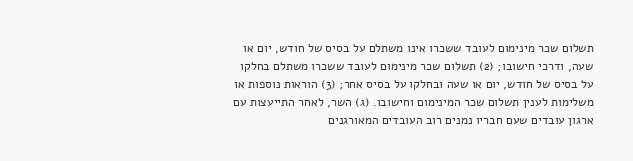תשלום שכר מינימום לעובד ששכרו אינו משתלם על בסיס של חודש, יום או שעה, ודרכי חישובו; (2) תשלום שכר מינימום לעובד ששכרו משתלם בחלקו על בסיס של חודש, יום או שעה ובחלקו על בסיס אחר; (3) הוראות נוספות או משלימות לענין תשלום שכר המינימום וחישובו. (ג) השר, לאחר התייעצות עם ארגון עובדים שעם חבריו נמנים רוב העובדים המאורגנים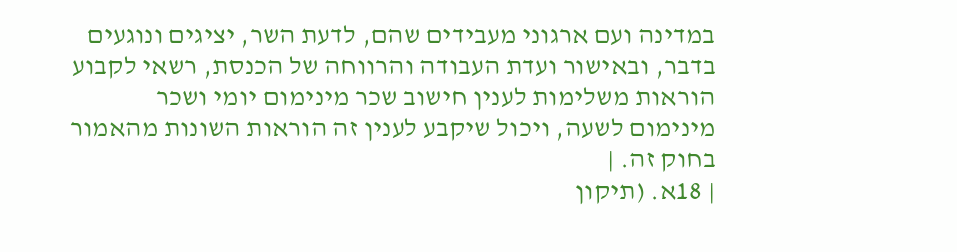במדינה ועם ארגוני מעבידים שהם, לדעת השר, יציגים ונוגעים בדבר, ובאישור ועדת העבודה והרווחה של הכנסת, רשאי לקבוע הוראות משלימות לענין חישוב שכר מינימום יומי ושכר מינימום לשעה, ויכול שיקבע לענין זה הוראות השונות מהאמור בחוק זה. |
| 18א. (תיקון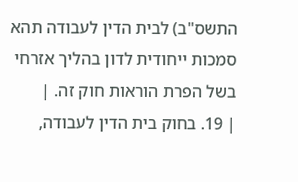התשס"ב) לבית הדין לעבודה תהא סמכות ייחודית לדון בהליך אזרחי בשל הפרת הוראות חוק זה. |
| 19. בחוק בית הדין לעבודה,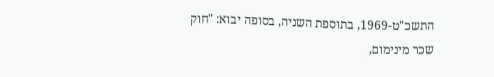התשכ"ט-1969, בתוספת השניה, בסופה יבוא: "חוק שכר מינימום,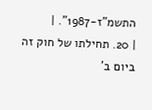התשמ"ז-1987". |
| 20. תחילתו של חוק זה ביום ב'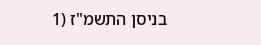בניסן התשמ"ז (1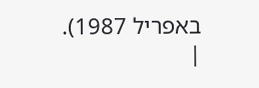באפריל 1987). |